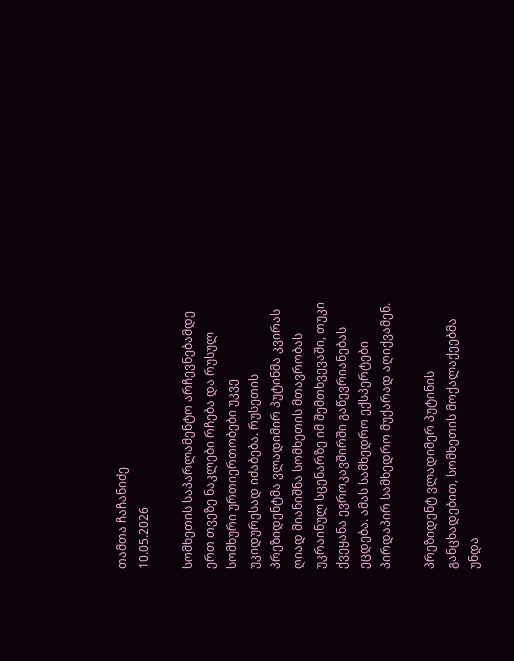თამთა ჩაჩანიძე
10.05.2026

სომხეთის საპარლამენტო არჩევნებამდე ერთ თვეზე ნაკლები რჩება და რუსულ სომხური ურთიერთობები უკვე უკიდურესად იძაბება. რუსეთის პრეზიდენტმა ვლადიმირ პუტინმა კვირას ღიად მიანიშნა სომხეთის მთავრობას უკრაინულ სცენარზე იმ შემთხვევაში, თუკი ქვეყანა ევროკავშირში გაწევრიანებას ეცდება. ამას სამხედრო ექსპერტები პირდაპირ სამხედრო მუქარად აღიქვამენ.

პრეზიდენტ ვლადიმერ პუტინის განცხადებით, სომხეთის მოქალაქეებმა უნდა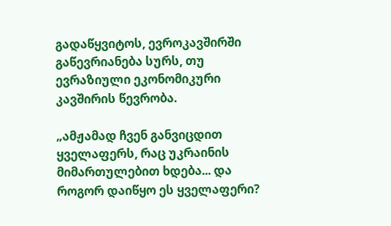გადაწყვიტოს, ევროკავშირში გაწევრიანება სურს, თუ ევრაზიული ეკონომიკური კავშირის წევრობა.

„ამჟამად ჩვენ განვიცდით ყველაფერს, რაც უკრაინის მიმართულებით ხდება... და როგორ დაიწყო ეს ყველაფერი?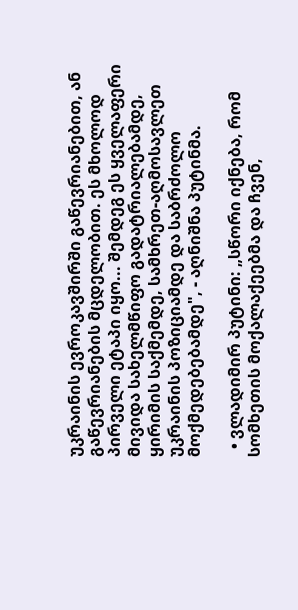უკრაინის ევროკავშირში გაწევრიანებით, ან გაწევრიანების მცდელობით. ეს მხოლოდ პირველი ეტაპი იყო... შემდეგ ეს ყველაფერი მივიდა სახელმწიფო გადატრიალებამდე, ყირიმის საქმემდე, სამხრეთ-აღმოსავლეთ უკრაინის პოზიციამდე და საბრძოლო მოქმედებებამდე", - აღნიშნა პუტინმა.

  • ვლადიმირ პუტინი: „სწორი იქნება, რომ სომხეთის მოქალაქეებმა და ჩვენ,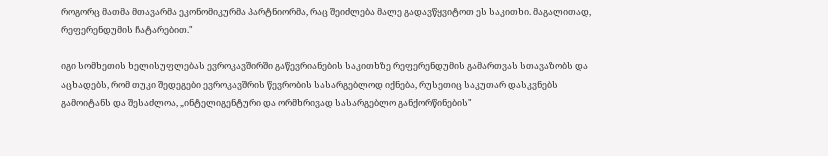როგორც მათმა მთავარმა ეკონომიკურმა პარტნიორმა, რაც შეიძლება მალე გადავწყვიტოთ ეს საკითხი. მაგალითად, რეფერენდუმის ჩატარებით."

იგი სომხეთის ხელისუფლებას ევროკავშირში გაწევრიანების საკითხზე რეფერენდუმის გამართვას სთავაზობს და აცხადებს, რომ თუკი შედეგები ევროკავშრის წევრობის სასარგებლოდ იქნება, რუსეთიც საკუთარ დასკვნებს გამოიტანს და შესაძლოა, „ინტელიგენტური და ორმხრივად სასარგებლო განქორწინების"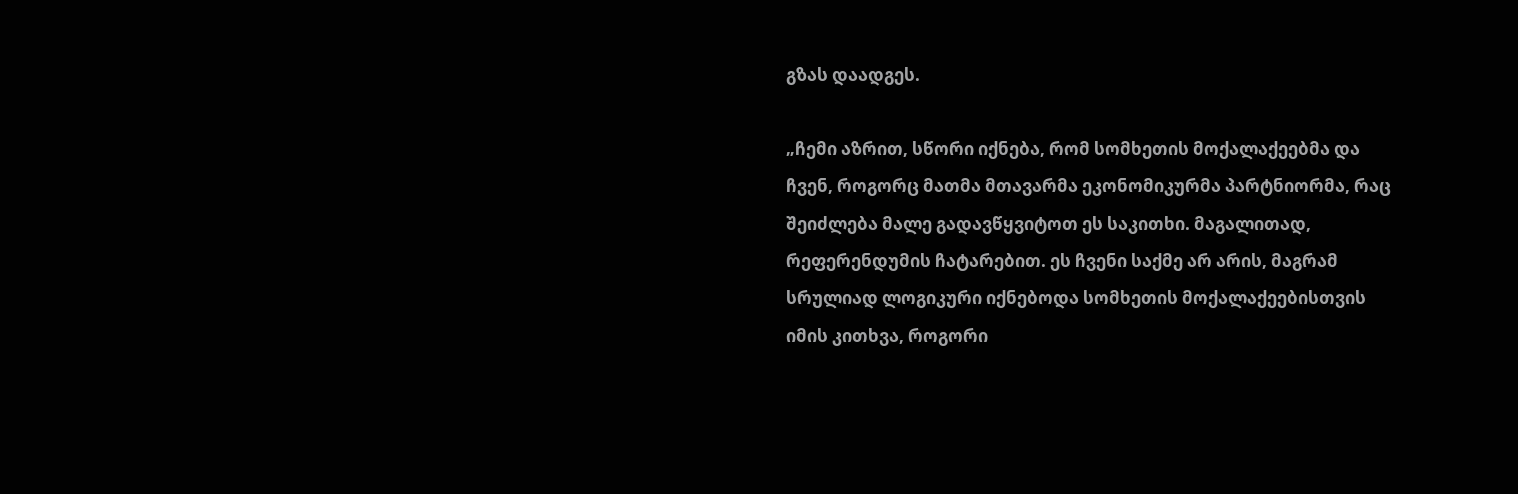გზას დაადგეს.

„ჩემი აზრით, სწორი იქნება, რომ სომხეთის მოქალაქეებმა და ჩვენ, როგორც მათმა მთავარმა ეკონომიკურმა პარტნიორმა, რაც შეიძლება მალე გადავწყვიტოთ ეს საკითხი. მაგალითად, რეფერენდუმის ჩატარებით. ეს ჩვენი საქმე არ არის, მაგრამ სრულიად ლოგიკური იქნებოდა სომხეთის მოქალაქეებისთვის იმის კითხვა, როგორი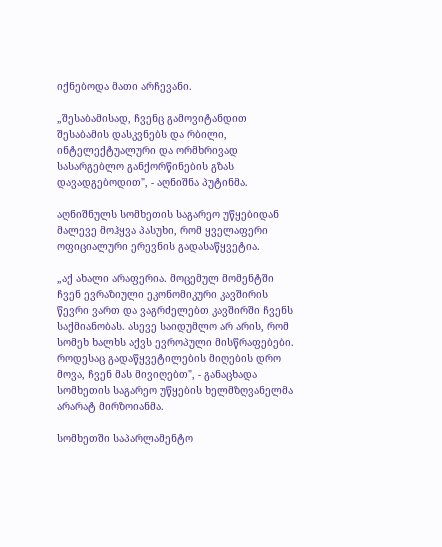იქნებოდა მათი არჩევანი.

„შესაბამისად, ჩვენც გამოვიტანდით შესაბამის დასკვნებს და რბილი, ინტელექტუალური და ორმხრივად სასარგებლო განქორწინების გზას დავადგებოდით", - აღნიშნა პუტინმა.

აღნიშნულს სომხეთის საგარეო უწყებიდან მალევე მოჰყვა პასუხი, რომ ყველაფერი ოფიციალური ერევნის გადასაწყვეტია.

„აქ ახალი არაფერია. მოცემულ მომენტში ჩვენ ევრაზიული ეკონომიკური კავშირის წევრი ვართ და ვაგრძელებთ კავშირში ჩვენს საქმიანობას. ასევე საიდუმლო არ არის, რომ სომეხ ხალხს აქვს ევროპული მისწრაფებები. როდესაც გადაწყვეტილების მიღების დრო მოვა, ჩვენ მას მივიღებთ", - განაცხადა სომხეთის საგარეო უწყების ხელმზღვანელმა არარატ მირზოიანმა.

სომხეთში საპარლამენტო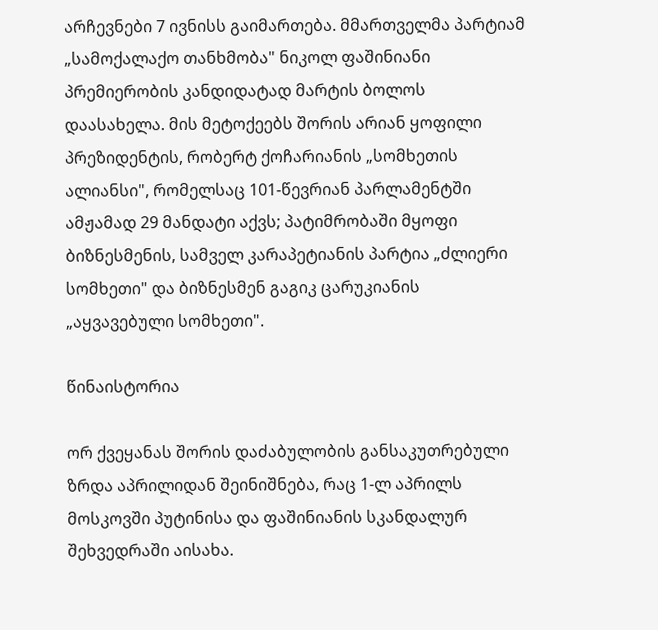არჩევნები 7 ივნისს გაიმართება. მმართველმა პარტიამ „სამოქალაქო თანხმობა" ნიკოლ ფაშინიანი პრემიერობის კანდიდატად მარტის ბოლოს დაასახელა. მის მეტოქეებს შორის არიან ყოფილი პრეზიდენტის, რობერტ ქოჩარიანის „სომხეთის ალიანსი", რომელსაც 101-წევრიან პარლამენტში ამჟამად 29 მანდატი აქვს; პატიმრობაში მყოფი ბიზნესმენის, სამველ კარაპეტიანის პარტია „ძლიერი სომხეთი" და ბიზნესმენ გაგიკ ცარუკიანის „აყვავებული სომხეთი".

წინაისტორია

ორ ქვეყანას შორის დაძაბულობის განსაკუთრებული ზრდა აპრილიდან შეინიშნება, რაც 1-ლ აპრილს მოსკოვში პუტინისა და ფაშინიანის სკანდალურ შეხვედრაში აისახა.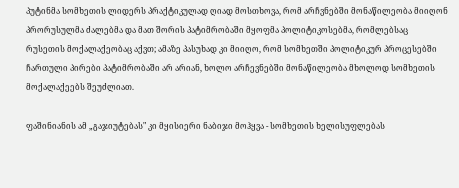პუტინმა სომხეთის ლიდერს პრაქტიკულად ღიად მოსთხოვა, რომ არჩვნებში მონაწილეობა მიიღონ პრორუსულმა ძალებმა და მათ შორის პატიმრობაში მყოფმა პოლიტიკოსებმა, რომლებსაც რუსეთის მოქალაქეობაც აქვთ; ამაზე პასუხად კი მიიღო, რომ სომხეთში პოლიტიკურ პროცესებში ჩართული პირები პატიმრობაში არ არიან, ხოლო არჩევნებში მონაწილეობა მხოლოდ სომხეთის მოქალაქეებს შეუძლიათ.

ფაშინიანის ამ „გაჯიუტებას" კი მყისიერი ნაბიჯი მოჰყვა - სომხეთის ხელისუფლებას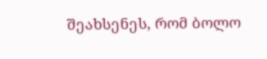შეახსენეს, რომ ბოლო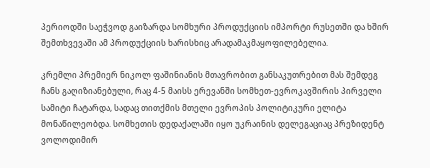პერიოდში საეჭვოდ გაიზარდა სომხური პროდუქციის იმპორტი რუსეთში და ხშირ შემთხვევაში ამ პროდუქციის ხარისხიც არადამაკმაყოფილებელია.

კრემლი პრემიერ ნიკოლ ფაშინიანის მთავრობით განსაკუთრებით მას შემდეგ ჩანს გაღიზიანებული, რაც 4-5 მაისს ერევანში სომხეთ-ევროკავშირის პირველი სამიტი ჩატარდა, სადაც თითქმის მთელი ევროპის პოლიტიკური ელიტა მონაწილეობდა. სომხეთის დედაქალაში იყო უკრაინის დელეგაციაც პრეზიდენტ ვოლოდიმირ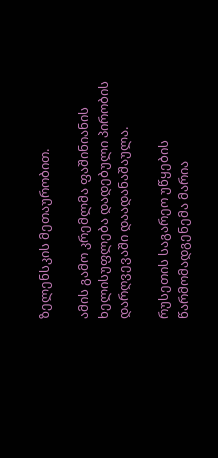ზელენსკის მეთაურობით.

ამის გამო კრემლმა ფაშინიანის ხელისუფლება დადებული პირობის დარღვევაში დაადანაშაულა.

რუსეთის საგარეო უწყების წარმომადგენემა მარია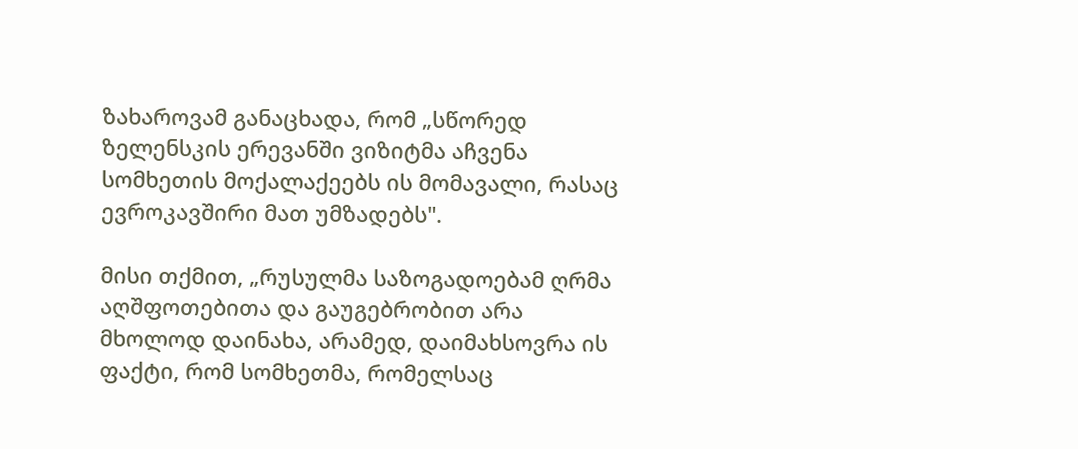ზახაროვამ განაცხადა, რომ „სწორედ ზელენსკის ერევანში ვიზიტმა აჩვენა სომხეთის მოქალაქეებს ის მომავალი, რასაც ევროკავშირი მათ უმზადებს".

მისი თქმით, „რუსულმა საზოგადოებამ ღრმა აღშფოთებითა და გაუგებრობით არა მხოლოდ დაინახა, არამედ, დაიმახსოვრა ის ფაქტი, რომ სომხეთმა, რომელსაც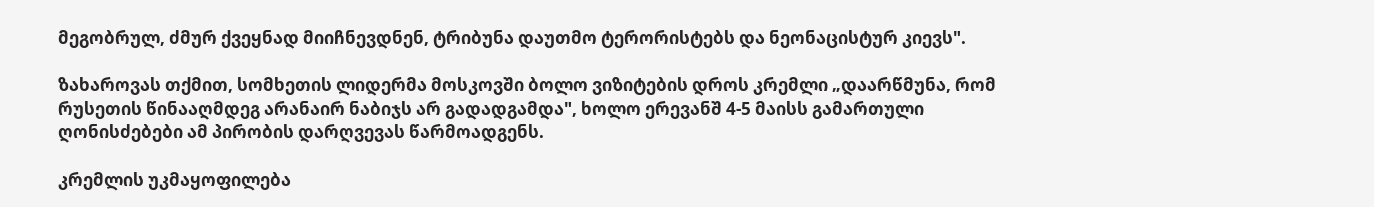მეგობრულ, ძმურ ქვეყნად მიიჩნევდნენ, ტრიბუნა დაუთმო ტერორისტებს და ნეონაცისტურ კიევს".

ზახაროვას თქმით, სომხეთის ლიდერმა მოსკოვში ბოლო ვიზიტების დროს კრემლი „დაარწმუნა, რომ რუსეთის წინააღმდეგ არანაირ ნაბიჯს არ გადადგამდა", ხოლო ერევანშ 4-5 მაისს გამართული ღონისძებები ამ პირობის დარღვევას წარმოადგენს.

კრემლის უკმაყოფილება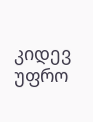კიდევ უფრო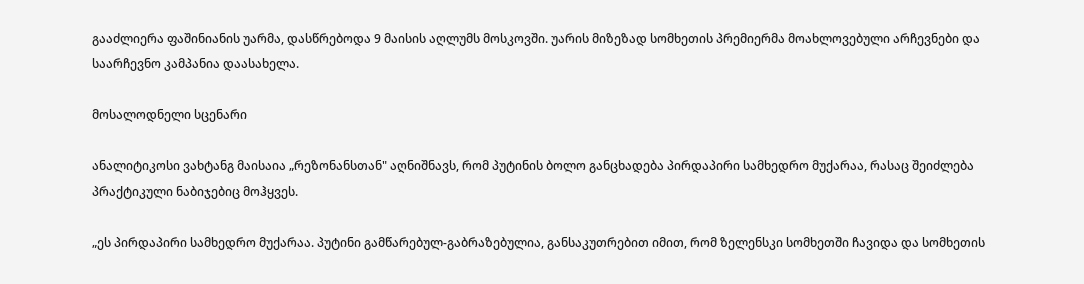გააძლიერა ფაშინიანის უარმა, დასწრებოდა 9 მაისის აღლუმს მოსკოვში. უარის მიზეზად სომხეთის პრემიერმა მოახლოვებული არჩევნები და საარჩევნო კამპანია დაასახელა.

მოსალოდნელი სცენარი

ანალიტიკოსი ვახტანგ მაისაია „რეზონანსთან" აღნიშნავს, რომ პუტინის ბოლო განცხადება პირდაპირი სამხედრო მუქარაა, რასაც შეიძლება პრაქტიკული ნაბიჯებიც მოჰყვეს.

„ეს პირდაპირი სამხედრო მუქარაა. პუტინი გამწარებულ-გაბრაზებულია, განსაკუთრებით იმით, რომ ზელენსკი სომხეთში ჩავიდა და სომხეთის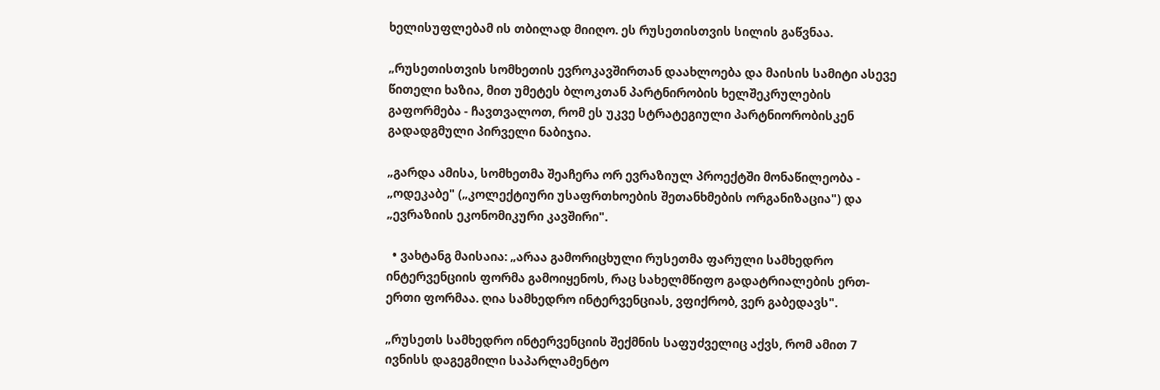ხელისუფლებამ ის თბილად მიიღო. ეს რუსეთისთვის სილის გაწვნაა.

„რუსეთისთვის სომხეთის ევროკავშირთან დაახლოება და მაისის სამიტი ასევე წითელი ხაზია, მით უმეტეს ბლოკთან პარტნირობის ხელშეკრულების გაფორმება - ჩავთვალოთ, რომ ეს უკვე სტრატეგიული პარტნიორობისკენ გადადგმული პირველი ნაბიჯია.

„გარდა ამისა, სომხეთმა შეაჩერა ორ ევრაზიულ პროექტში მონაწილეობა - „ოდეკაბე" („კოლექტიური უსაფრთხოების შეთანხმების ორგანიზაცია") და „ევრაზიის ეკონომიკური კავშირი".

  • ვახტანგ მაისაია: „არაა გამორიცხული რუსეთმა ფარული სამხედრო ინტერვენციის ფორმა გამოიყენოს, რაც სახელმწიფო გადატრიალების ერთ-ერთი ფორმაა. ღია სამხედრო ინტერვენციას, ვფიქრობ, ვერ გაბედავს".

„რუსეთს სამხედრო ინტერვენციის შექმნის საფუძველიც აქვს, რომ ამით 7 ივნისს დაგეგმილი საპარლამენტო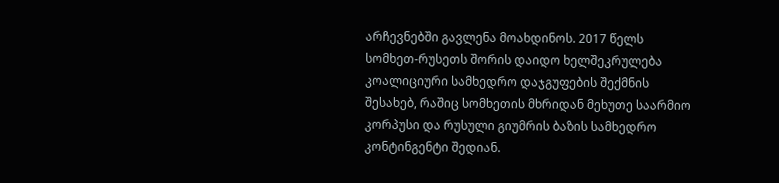არჩევნებში გავლენა მოახდინოს. 2017 წელს სომხეთ-რუსეთს შორის დაიდო ხელშეკრულება კოალიციური სამხედრო დაჯგუფების შექმნის შესახებ, რაშიც სომხეთის მხრიდან მეხუთე საარმიო კორპუსი და რუსული გიუმრის ბაზის სამხედრო კონტინგენტი შედიან.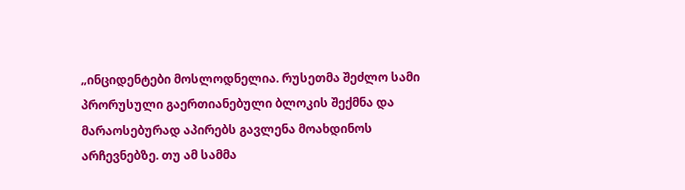„ინციდენტები მოსლოდნელია. რუსეთმა შეძლო სამი პრორუსული გაერთიანებული ბლოკის შექმნა და მარაოსებურად აპირებს გავლენა მოახდინოს არჩევნებზე. თუ ამ სამმა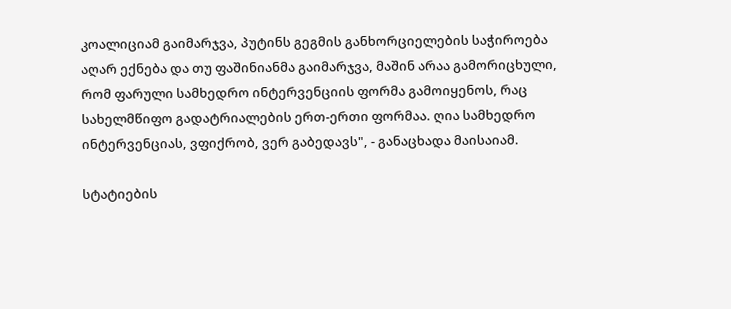კოალიციამ გაიმარჯვა, პუტინს გეგმის განხორციელების საჭიროება აღარ ექნება და თუ ფაშინიანმა გაიმარჯვა, მაშინ არაა გამორიცხული, რომ ფარული სამხედრო ინტერვენციის ფორმა გამოიყენოს, რაც სახელმწიფო გადატრიალების ერთ-ერთი ფორმაა. ღია სამხედრო ინტერვენციას, ვფიქრობ, ვერ გაბედავს", - განაცხადა მაისაიამ.

სტატიების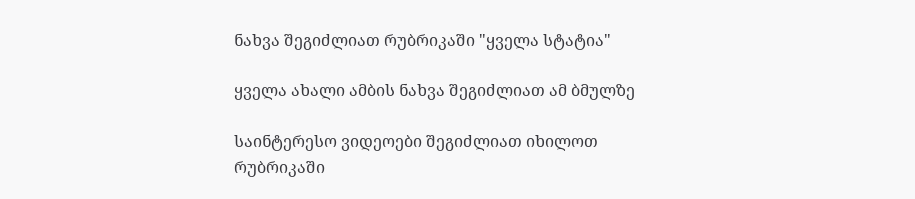ნახვა შეგიძლიათ რუბრიკაში "ყველა სტატია"

ყველა ახალი ამბის ნახვა შეგიძლიათ ამ ბმულზე

საინტერესო ვიდეოები შეგიძლიათ იხილოთ რუბრიკაში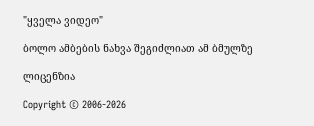"ყველა ვიდეო"

ბოლო ამბების ნახვა შეგიძლიათ ამ ბმულზე

ლიცენზია

Copyright © 2006-2026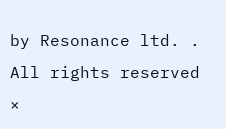by Resonance ltd. . All rights reserved
×